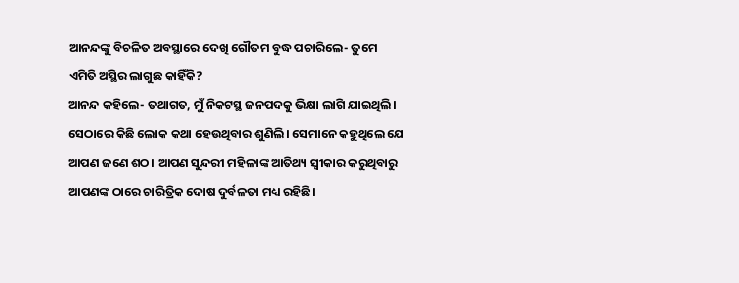ଆନନ୍ଦଙ୍କୁ ବିଚଳିତ ଅବସ୍ଥାରେ ଦେଖି ଗୌତମ ବୁଦ୍ଧ ପଚାରିଲେ- ତୁମେ ଏମିତି ଅସ୍ଥିର ଲାଗୁଛ କାହିଁକି?
ଆନନ୍ଦ କହିଲେ- ତଥାଗତ, ମୁଁ ନିକଟସ୍ଥ ଜନପଦକୁ ଭିକ୍ଷା ଲାଗି ଯାଇଥିଲି। ସେଠାରେ କିଛି ଲୋକ କଥା ହେଉଥିବାର ଶୁଣିଲି। ସେମାନେ କହୁଥିଲେ ଯେ ଆପଣ ଜଣେ ଶଠ। ଆପଣ ସୁନ୍ଦରୀ ମହିଳାଙ୍କ ଆତିଥ୍ୟ ସ୍ବୀକାର କରୁଥିବାରୁ ଆପଣଙ୍କ ଠାରେ ଚାରିତ୍ରିକ ଦୋଷ ଦୁର୍ବଳତା ମଧ୍ୟ ରହିଛି।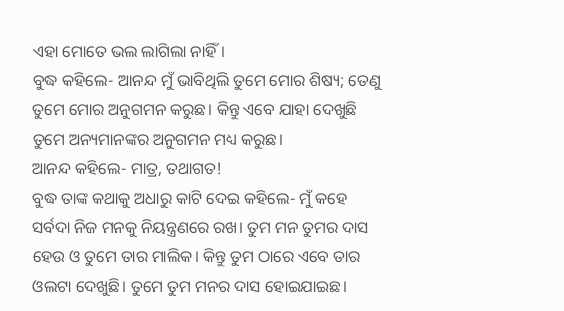ଏହା ମୋତେ ଭଲ ଲାଗିଲା ନାହିଁ।
ବୁଦ୍ଧ କହିଲେ- ଆନନ୍ଦ ମୁଁ ଭାବିଥିଲି ତୁମେ ମୋର ଶିଷ୍ୟ; ତେଣୁ ତୁମେ ମୋର ଅନୁଗମନ କରୁଛ। କିନ୍ତୁ ଏବେ ଯାହା ଦେଖୁଛି ତୁମେ ଅନ୍ୟମାନଙ୍କର ଅନୁଗମନ ମଧ୍ୟ କରୁଛ।
ଆନନ୍ଦ କହିଲେ- ମାତ୍ର, ତଥାଗତ!
ବୁଦ୍ଧ ତାଙ୍କ କଥାକୁ ଅଧାରୁ କାଟି ଦେଇ କହିଲେ- ମୁଁ କହେ ସର୍ବଦା ନିଜ ମନକୁ ନିୟନ୍ତ୍ରଣରେ ରଖ। ତୁମ ମନ ତୁମର ଦାସ ହେଉ ଓ ତୁମେ ତାର ମାଲିକ। କିନ୍ତୁ ତୁମ ଠାରେ ଏବେ ତାର ଓଲଟା ଦେଖୁଛି। ତୁମେ ତୁମ ମନର ଦାସ ହୋଇଯାଇଛ।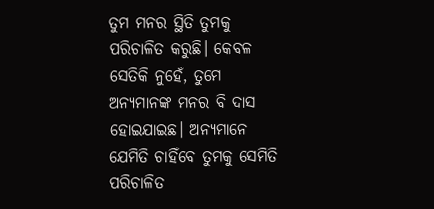ତୁମ ମନର ସ୍ଥିତି ତୁମକୁ ପରିଚାଳିତ କରୁଛି। କେବଳ ସେତିକି ନୁହେଁ, ତୁମେ ଅନ୍ୟମା‌ନଙ୍କ ମନର ବି ଦାସ ହୋଇଯାଇଛ। ଅନ୍ୟମାନେ ଯେମିତି ଚାହିଁବେ ତୁମକୁ ସେମିତି ପରିଚାଳିତ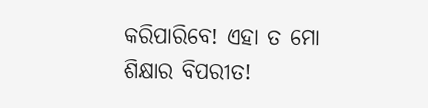କରିପାରିବେ! ଏହା ତ ମୋ ଶିକ୍ଷାର ବିପରୀତ!